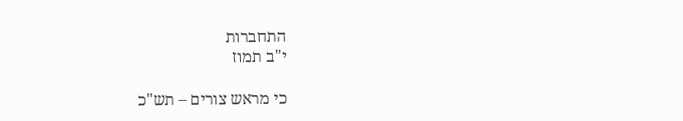התחברות
י"ב תמוז

כי מראש צורים – תש"כ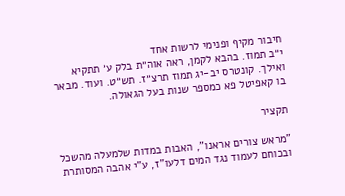חיבור מקיף ופנימי לרשות אחד
י״ב תמוז. בהבא לקמן, ראה אוה״ת בלק ע׳ תתקיא ואילך. קונטרס יב-יג תמוז תרצ״ז. תש״ט. ועוד. מבאר בו קאפיטל פא כמספר שנות בעל הגאולה.

תקציר

"מראש צורים אראנו", האבות במדות שלמעלה מהשכל ובכוחם לעמוד נגד המים דלעו"ז, ע"י אהבה המסותרת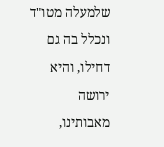שלמעלה מטו"ד ונכלל בה גם דחילו, והיא ירושה מאבותינו,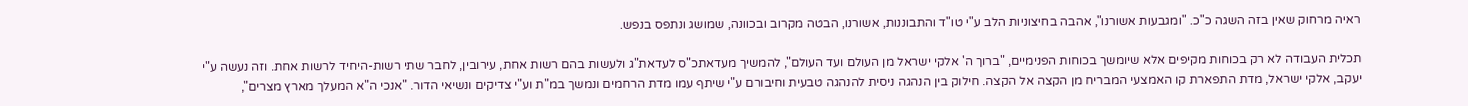ראיה מרחוק שאין בזה השגה כ"כ. "ומגבעות אשורנו", אהבה בחיצוניות הלב ע"י טו"ד והתבוננות, אשורנו, הבטה מקרוב ובכוונה, שמושג ונתפס בנפש.

תכלית העבודה לא רק בכוחות מקיפים אלא שיומשך בכוחות הפנימיים, "ברוך ה' אלקי ישראל מן העולם ועד העולם", להמשיך מעדאתכ"ס לעדאת"ג ולעשות בהם רשות אחת, עירובין, לחבר שתי רשות-היחיד לרשות אחת. וזה נעשה ע"י יעקב, אלקי ישראל, מדת התפארת קו האמצעי המבריח מן הקצה אל הקצה. חילוק בין הנהגה ניסית להנהגה טבעית וחיבורם ע"י שיתף עמו מדת הרחמים ונמשך במ"ת וע"י צדיקים ונשיאי הדור. "אנכי ה"א המעלך מארץ מצרים",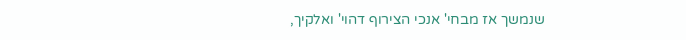שנמשך אז מבחי' אנכי הצירוף דהוי' ואלקיך,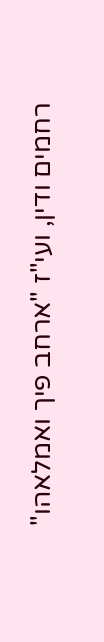רחמים ודין, ועי"ז "ארחב פיך ואמלאהו"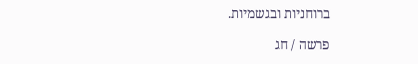ברוחניות ובגשמיות.

פרשה / חג